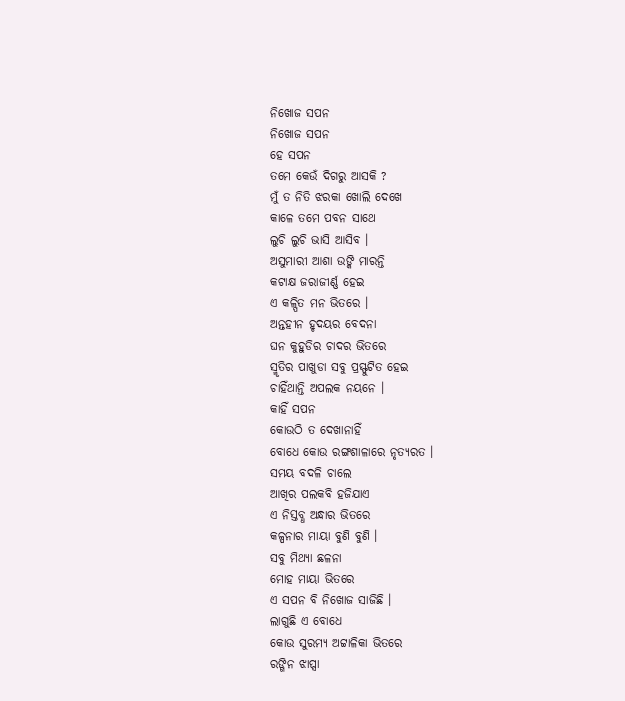ନିଖୋଜ ସପନ
ନିଖୋଜ ସପନ
ହେ ସପନ
ତମେ କେଉଁ ଦିଗରୁ ଆସକି ?
ମୁଁ ତ ନିତି ଝରକା ଖୋଲି ଦେଖେ
କାଳେ ତମେ ପବନ ସାଥେ
ଲୁଚି ଲୁଚି ଭାସି ଆସିବ ।
ଅସୁମାରୀ ଆଶା ଉଙ୍କି ମାରନ୍ତି
କଟାକ୍ଷ ଜରାଜୀର୍ଣ୍ଣ ହେଇ
ଏ କଳ୍ପିତ ମନ ଭିତରେ ।
ଅନ୍ତହୀନ ହୃଦୟର ବେଦନା
ଘନ କୁହୁଡିର ଚାଦର ଭିତରେ
ସ୍ମୃତିର ପାଖୁଡା ସବୁ ପ୍ରସ୍ଫୁଟିତ ହେଇ
ଚାହିଁଥାନ୍ତି ଅପଲକ ନୟନେ ।
କାହିଁ ସପନ
କୋଉଠି ତ ଦେଖାନାହିଁ
ବୋଧେ କୋଉ ରଙ୍ଗଶାଳାରେ ନୃତ୍ୟରତ ।
ସମୟ ବଦଳି ଚାଲେ
ଆଖିର ପଲକବି ହଜିଯାଏ
ଏ ନିସ୍ତବ୍ଧ ଅନ୍ଧାର ଭିତରେ
କଳ୍ପନାର ମାୟା ବୁଣି ବୁଣି ।
ସବୁ ମିଥ୍ୟା ଛଳନା
ମୋହ ମାୟା ଭିତରେ
ଏ ସପନ ବି ନିଖୋଜ ସାଜିଛି ।
ଲାଗୁଛି ଏ ବୋଧେ
କୋଉ ସୁରମ୍ୟ ଅଟ୍ଟାଳିକା ଭିତରେ
ରଙ୍ଗିନ ଝାପ୍ସା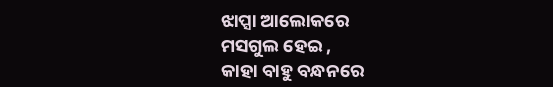ଝାପ୍ସା ଆଲୋକରେ
ମସଗୁଲ ହେଇ ,
କାହା ବାହୁ ବନ୍ଧନରେ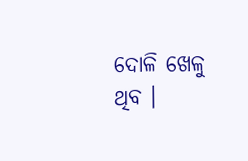ଦୋଳି ଖେଳୁ ଥିବ ।